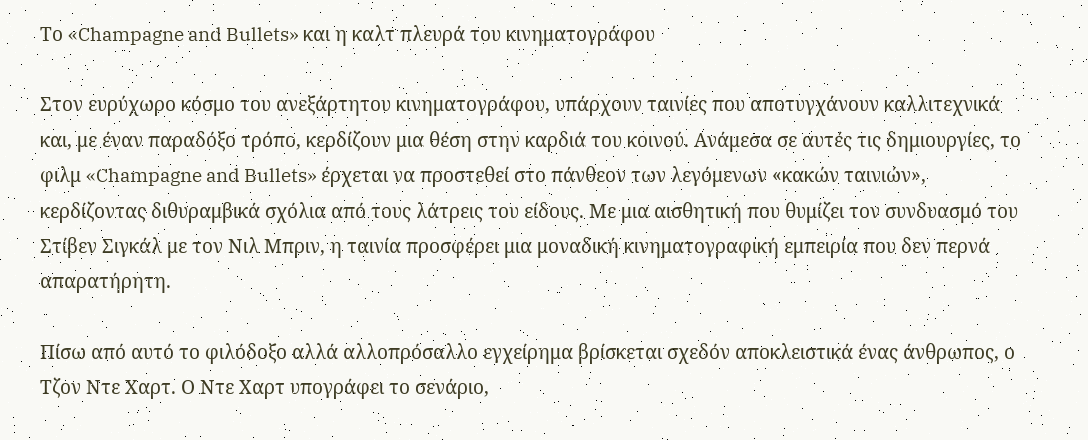Το «Champagne and Bullets» και η καλτ πλευρά του κινηματογράφου

Στον ευρύχωρο κόσμο του ανεξάρτητου κινηματογράφου, υπάρχουν ταινίες που αποτυγχάνουν καλλιτεχνικά και, με έναν παραδόξο τρόπο, κερδίζουν μια θέση στην καρδιά του κοινού. Ανάμεσα σε αυτές τις δημιουργίες, το φιλμ «Champagne and Bullets» έρχεται να προστεθεί στο πάνθεον των λεγόμενων «κακών ταινιών», κερδίζοντας διθυραμβικά σχόλια από τους λάτρεις του είδους. Με μια αισθητική που θυμίζει τον συνδυασμό του Στίβεν Σιγκάλ με τον Νιλ Μπριν, η ταινία προσφέρει μια μοναδική κινηματογραφική εμπειρία που δεν περνά απαρατήρητη.

Πίσω από αυτό το φιλόδοξο αλλά αλλοπρόσαλλο εγχείρημα βρίσκεται σχεδόν αποκλειστικά ένας άνθρωπος, ο Τζον Ντε Χαρτ. Ο Ντε Χαρτ υπογράφει το σενάριο,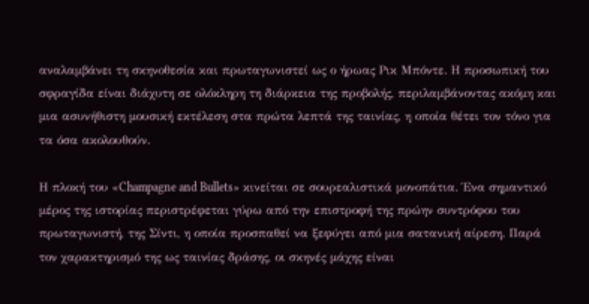αναλαμβάνει τη σκηνοθεσία και πρωταγωνιστεί ως ο ήρωας Ρικ Μπόντε. Η προσωπική του σφραγίδα είναι διάχυτη σε ολόκληρη τη διάρκεια της προβολής, περιλαμβάνοντας ακόμη και μια ασυνήθιστη μουσική εκτέλεση στα πρώτα λεπτά της ταινίας, η οποία θέτει τον τόνο για τα όσα ακολουθούν.

Η πλοκή του «Champagne and Bullets» κινείται σε σουρεαλιστικά μονοπάτια. Ένα σημαντικό μέρος της ιστορίας περιστρέφεται γύρω από την επιστροφή της πρώην συντρόφου του πρωταγωνιστή, της Σίντι, η οποία προσπαθεί να ξεφύγει από μια σατανική αίρεση. Παρά τον χαρακτηρισμό της ως ταινίας δράσης, οι σκηνές μάχης είναι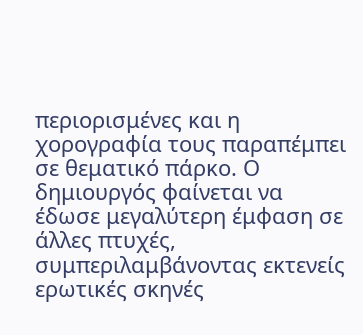περιορισμένες και η χορογραφία τους παραπέμπει σε θεματικό πάρκο. Ο δημιουργός φαίνεται να έδωσε μεγαλύτερη έμφαση σε άλλες πτυχές, συμπεριλαμβάνοντας εκτενείς ερωτικές σκηνές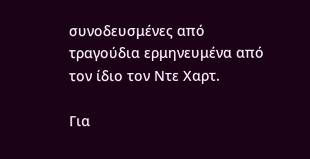συνοδευσμένες από τραγούδια ερμηνευμένα από τον ίδιο τον Ντε Χαρτ.

Για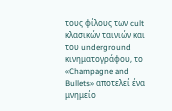τους φίλους των cult κλασικών ταινιών και του underground κινηματογράφου, το «Champagne and Bullets» αποτελεί ένα μνημείο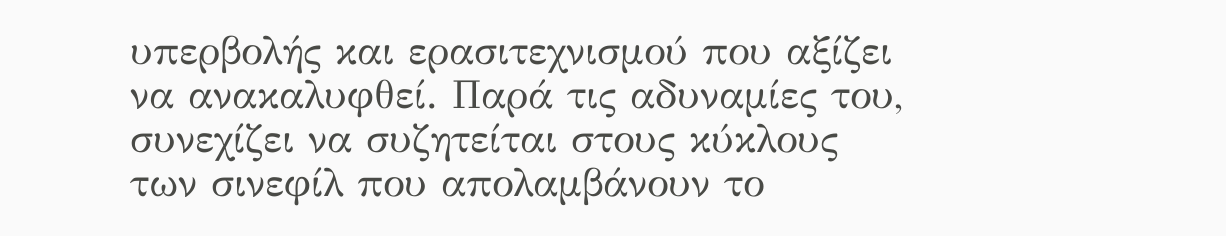υπερβολής και ερασιτεχνισμού που αξίζει να ανακαλυφθεί. Παρά τις αδυναμίες του, συνεχίζει να συζητείται στους κύκλους των σινεφίλ που απολαμβάνουν το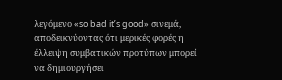λεγόμενο «so bad it’s good» σινεμά, αποδεικνύοντας ότι μερικές φορές η έλλειψη συμβατικών προτύπων μπορεί να δημιουργήσει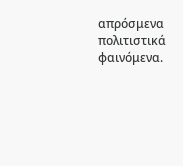απρόσμενα πολιτιστικά φαινόμενα.